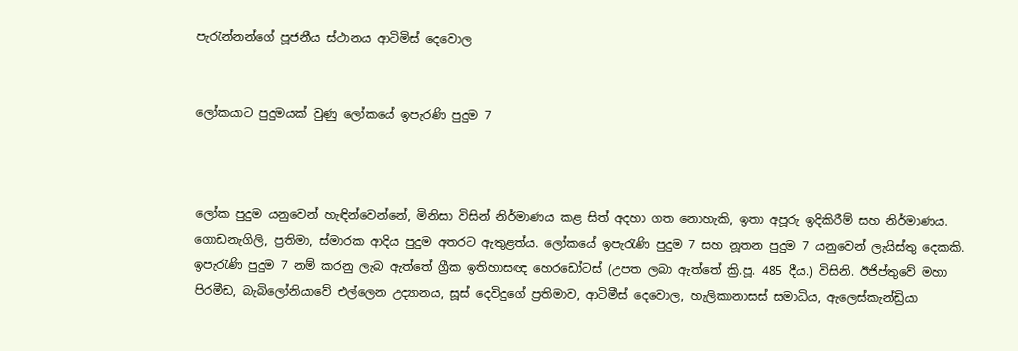පැරැන්නන්ගේ පූජනීය ස්ථානය ආටිමිස් දෙවොල


ලෝකයාට පුදුමයක් වුණු ලෝකයේ ඉපැරණි පුදුම 7



ලෝක පුදුම යනුවෙන් හැඳින්වෙන්නේ, මිනිසා විසින් නිර්මාණය කළ සිත් අදහා ගත නොහැකි, ඉතා අපූරු ඉදිකිරීම් සහ නිර්මාණය. ගොඩනැගිලි, ප්‍රතිමා, ස්මාරක ආදිය පුදුම අතරට ඇතුළත්ය. ලෝකයේ ඉපැරැණි පුදුම 7 සහ නූතන පුදුම 7 යනුවෙන් ලැයිස්තු දෙකකි. ඉපැරැණි පුදුම 7 නම් කරනු ලැබ ඇත්තේ ග්‍රීක ඉතිහාසඥ හෙරඩෝටස් (උපත ලබා ඇත්තේ ක්‍රි.පූ. 485 දීය.) විසිනි. ඊජිප්තුවේ මහා පිරමීඩ, බැබිලෝනියාවේ එල්ලෙන උද්‍යානය, සූස් දෙවිදුගේ ප්‍රතිමාව, ආටිමීස් දෙවොල, හැලිකානාසස් සමාධිය, ඇලෙස්කැන්ඩ්‍රියා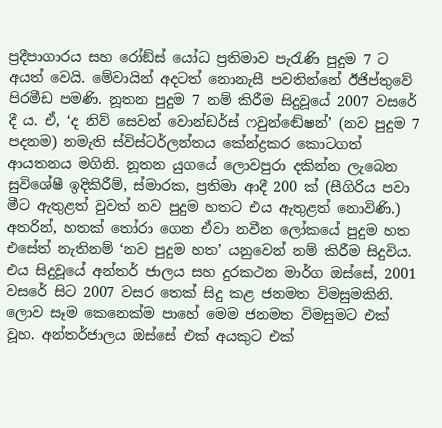ප්‍රදීපාගාරය සහ රෝඞ්ස් යෝධ ප්‍රතිමාව පැරැණි පුදුම 7 ට අයත් වෙයි. මේවායින් අදටත් නොනැසී පවතින්නේ ඊජිප්තුවේ පිරමීඩ පමණි. නූතන පුදුම 7 නම් කිරීම සිදුවූයේ 2007 වසරේ දී ය. ඒ, ‘ද නිව් සෙවන් වොන්ඩර්ස් ෆවුන්ඬේෂන්’ (නව පුදුම 7 පදනම) නමැති ස්විස්ටර්ලන්තය කේන්ද්‍රකර කොටගත් ආයතනය මගිනි. නූතන යුගයේ ලොවපුරා දකින්න ලැබෙන සුවිශේෂී ඉදිකිරීම්, ස්මාරක, ප්‍රතිමා ආදී 200 ක් (සීගිරිය පවා මීට ඇතුළත් වුවත් නව පුදුම හතට එය ඇතුළත් නොවිණි.) අතරින්, හතක් තෝරා ගෙන ඒවා නවීන ලෝකයේ පුදුම හත එසේත් නැතිනම් ‘නව පුදුම හත’ යනුවෙන් නම් කිරීම සිදුවිය. එය සිදුවූයේ අන්තර් ජාලය සහ දුරකථන මාර්ග ඔස්සේ, 2001 වසරේ සිට 2007 වසර තෙක් සිදු කළ ජනමත විමසුමකිනි. ලොව සෑම කෙනෙක්ම පාහේ මෙම ජනමත විමසුමට එක් වූහ. අන්තර්ජාලය ඔස්සේ එක් අයකුට එක්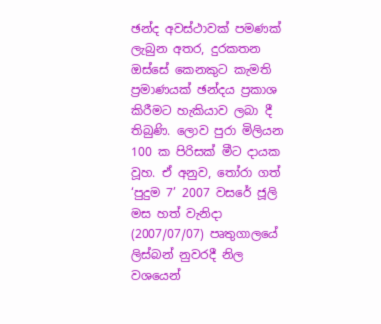ඡන්ද අවස්ථාවක් පමණක් ලැබුන අතර, දුරකතන ඔස්සේ කෙනකුට කැමති ප්‍රමාණයක් ඡන්දය ප්‍රකාශ කිරීමට හැකියාව ලබා දී තිබුණි. ලොව පුරා මිලියන 100 ක පිරිසක් මීට දායක වූහ. ඒ අනුව, තෝරා ගත් ‘පුදුම 7’ 2007 වසරේ ජූලි මස හත් වැනිදා (2007/07/07) පෘතුගාලයේ ලිස්බන් නුවරදී නිල වශයෙන්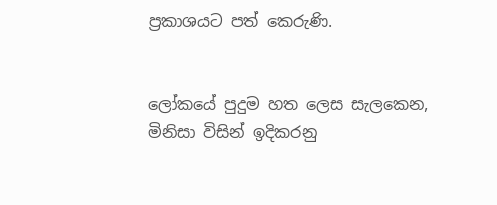ප්‍රකාශයට පත් කෙරුණි.


ලෝකයේ පුදුම හත ලෙස සැලකෙන, මිනිසා විසින් ඉදිකරනු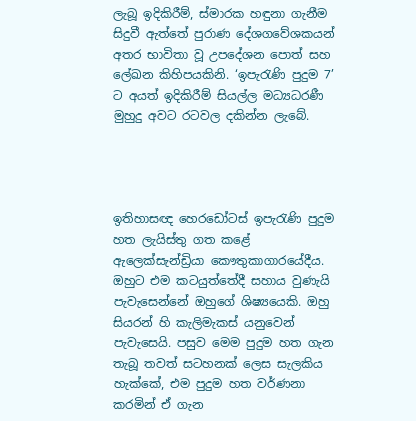ලැබූ ඉදිකිරීම්, ස්මාරක හඳුනා ගැනීම සිදුවී ඇත්තේ පුරාණ දේශගවේශකයන් අතර භාවිතා වූ උපදේශන පොත් සහ ලේඛන කිහිපයකිනි. ‘ඉපැරැණි පුදුම 7’ ට අයත් ඉදිකිරීම් සියල්ල මධ්‍යධරණී මුහුදු අවට රටවල දකින්න ලැබේ.




ඉතිහාසඥ හෙරඩෝටස් ඉපැරැණි පුදුම හත ලැයිස්තු ගත කළේ ඇලෙක්සැන්ඩ්‍රියා කෞතුකාගාරයේදීය. ඔහුට එම කටයුත්තේදී සහාය වුණැයි පැවැසෙන්නේ ඔහුගේ ශිෂ්‍යයෙකි. ඔහු සියරන් හි කැලිමැකස් යනුවෙන් පැවැසෙයි. පසුව මෙම පුදුම හත ගැන තැබූ තවත් සටහනක් ලෙස සැලකිය හැක්කේ, එම පුදුම හත වර්ණනා කරමින් ඒ ගැන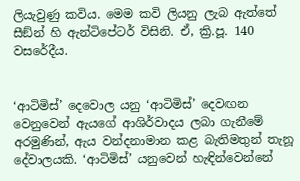ලියැවුණු කවිය. මෙම කවි ලියනු ලැබ ඇත්තේ සීඞ්න් හි ඇන්ටිපේටර් විසිනි. ඒ, ක්‍රි.පූ. 140 වසරේදීය.


‘ආටිමිස්’ දෙවොල යනු ‘ආටිමිස්’ දෙවඟන වෙනුවෙන් ඇයගේ ආශිර්වාදය ලබා ගැනීමේ අරමුණින්, ඇය වන්දනාමාන කළ බැතිමතුන් තැනූ දේවාලයකි. ‘ආටිමිස්’ යනුවෙන් හැඳින්වෙන්නේ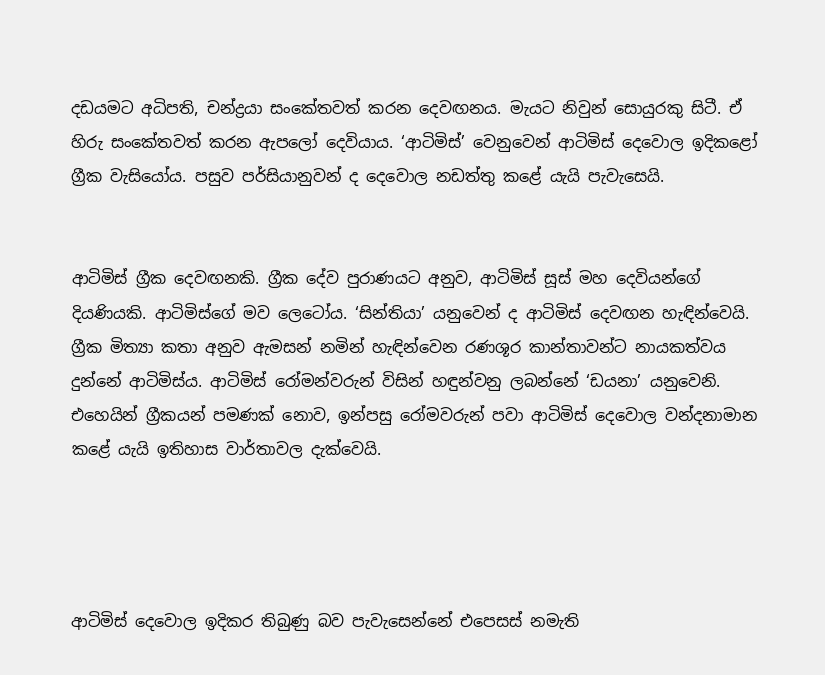දඩයමට අධිපති, චන්ද්‍රයා සංකේතවත් කරන දෙවඟනය. මැයට නිවුන් සොයුරකු සිටී. ඒ හිරු සංකේතවත් කරන ඇපලෝ දෙවියාය. ‘ආටිමිස්’ වෙනුවෙන් ආටිමිස් දෙවොල ඉදිකළෝ ග්‍රීක වැසියෝය. පසුව පර්සියානුවන් ද දෙවොල නඩත්තු කළේ යැයි පැවැසෙයි.


ආටිමිස් ග්‍රීක දෙවඟනකි. ග්‍රීක දේව පුරාණයට අනුව, ආටිමිස් සූස් මහ දෙවියන්ගේ දියණියකි. ආටිමිස්ගේ මව ලෙටෝය. ‘සින්තියා’ යනුවෙන් ද ආටිමිස් දෙවඟන හැඳින්වෙයි. ග්‍රීක මිත්‍යා කතා අනුව ඇමසන් නමින් හැඳින්වෙන රණශූර කාන්තාවන්ට නායකත්වය දුන්නේ ආටිමිස්ය. ආටිමිස් රෝමන්වරුන් විසින් හඳුන්වනු ලබන්නේ ‘ඩයනා’ යනුවෙනි. එහෙයින් ග්‍රීකයන් පමණක් නොව, ඉන්පසු රෝමවරුන් පවා ආටිමිස් දෙවොල වන්දනාමාන කළේ යැයි ඉතිහාස වාර්තාවල දැක්වෙයි.




ආටිමිස් දෙවොල ඉදිකර තිබුණු බව පැවැසෙන්නේ එපෙසස් නමැති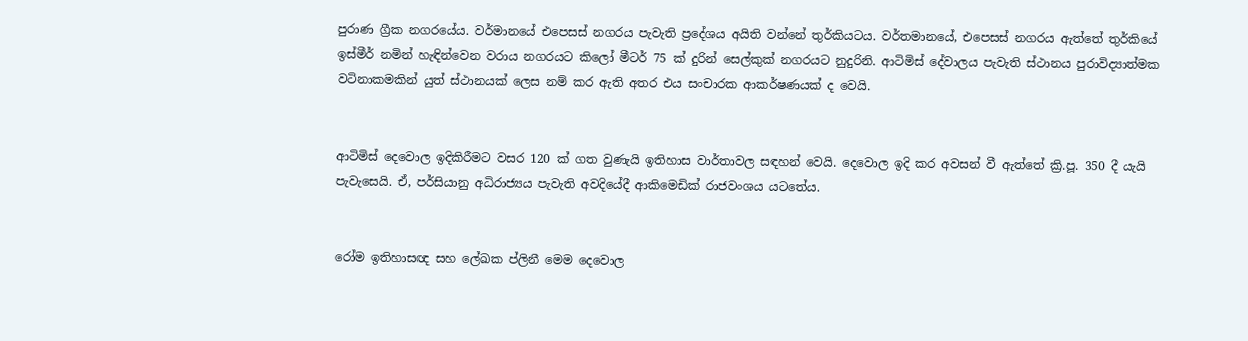පුරාණ ග්‍රීක නගරයේය. වර්මානයේ එපෙසස් නගරය පැවැති ප්‍රදේශය අයිති වන්නේ තුර්කියටය. වර්තමානයේ, එපෙසස් නගරය ඇත්තේ තුර්කියේ ඉස්මීර් නමින් හැඳින්වෙන වරාය නගරයට කිලෝ මීටර් 75 ක් දුරින් සෙල්කුක් නගරයට නුදුරිනි. ආටිමිස් දේවාලය පැවැති ස්ථානය පුරාවිද්‍යාත්මක වටිනාකමකින් යුත් ස්ථානයක් ලෙස නම් කර ඇති අතර එය සංචාරක ආකර්ෂණයක් ද වෙයි.


ආටිමිස් දෙවොල ඉදිකිරීමට වසර 120 ක් ගත වුණැයි ඉතිහාස වාර්තාවල සඳහන් වෙයි. දෙවොල ඉදි කර අවසන් වී ඇත්තේ ක්‍රි.පූ. 350 දී යැයි පැවැසෙයි. ඒ, පර්සියානු අධිරාජ්‍යය පැවැති අවදියේදී ආකිමෙඩික් රාජවංශය යටතේය.


රෝම ඉතිහාසඥ සහ ලේඛක ප්ලිනී මෙම දෙවොල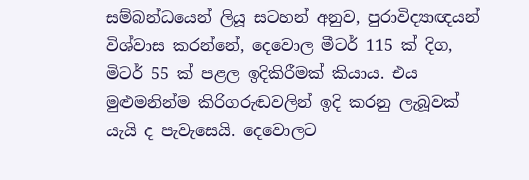සම්බන්ධයෙන් ලියූ සටහන් අනුව, පුරාවිද්‍යාඥයන් විශ්වාස කරන්නේ, දෙවොල මීටර් 115 ක් දිග, මිටර් 55 ක් පළල ඉදිකිරීමක් කියාය. එය මුළුමනින්ම කිරිගරුඬවලින් ඉදි කරනු ලැබූවක් යැයි ද පැවැසෙයි. දෙවොලට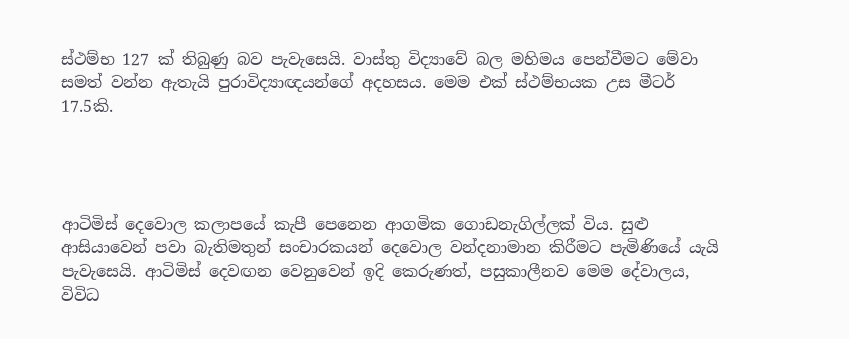ස්ථම්භ 127 ක් තිබුණු බව පැවැසෙයි. වාස්තු විද්‍යාවේ බල මහිමය පෙන්වීමට මේවා සමත් වන්න ඇතැයි පුරාවිද්‍යාඥයන්ගේ අදහසය. මෙම එක් ස්ථම්භයක උස මීටර් 17.5කි.




ආටිමිස් දෙවොල කලාපයේ කැපී පෙනෙන ආගමික ගොඩනැගිල්ලක් විය. සුළු ආසියාවෙන් පවා බැතිමතුන් සංචාරකයන් දෙවොල වන්දනාමාන කිරීමට පැමිණියේ යැයි පැවැසෙයි. ආටිමිස් දෙවඟන වෙනුවෙන් ඉදි කෙරුණත්, පසුකාලීනව මෙම දේවාලය, විවිධ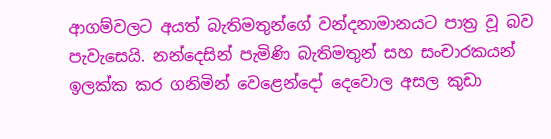ආගම්වලට අයත් බැතිමතුන්ගේ වන්දනාමානයට පාත්‍ර වූ බව පැවැසෙයි. නන්දෙසින් පැමිණි බැතිමතුන් සහ සංචාරකයන් ඉලක්ක කර ගනිමින් වෙළෙන්දෝ දෙවොල අසල කුඩා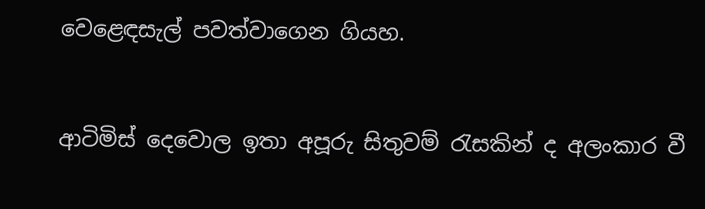වෙළෙඳසැල් පවත්වාගෙන ගියහ.


ආටිමිස් දෙවොල ඉතා අපූරු සිතුවම් රැසකින් ද අලංකාර වී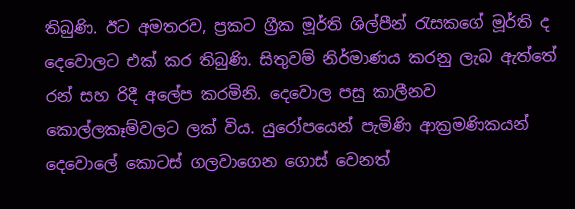තිබුණි. ඊට අමතරව, ප්‍රකට ග්‍රීක මූර්ති ශිල්පීන් රැසකගේ මූර්ති ද දෙවොලට එක් කර තිබුණි. සිතුවම් නිර්මාණය කරනු ලැබ ඇත්තේ රන් සහ රිදී අලේප කරමිනි. දෙවොල පසු කාලීනව කොල්ලකෑම්වලට ලක් විය. යුරෝපයෙන් පැමිණි ආක්‍රමණිකයන් දෙවොලේ කොටස් ගලවාගෙන ගොස් වෙනත්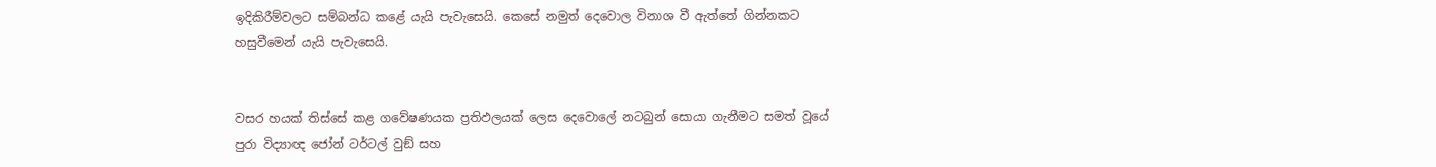ඉදිකිරීම්වලට සම්බන්ධ කළේ යැයි පැවැසෙයි. කෙසේ නමුත් දෙවොල විනාශ වී ඇත්තේ ගින්නකට හසුවීමෙන් යැයි පැවැසෙයි.


වසර හයක් තිස්සේ කළ ගවේෂණයක ප්‍රතිඵලයක් ලෙස දෙවොලේ නටබුන් සොයා ගැනීමට සමත් වූයේ පුරා විද්‍යාඥ ජෝන් ටර්ටල් වුඞ් සහ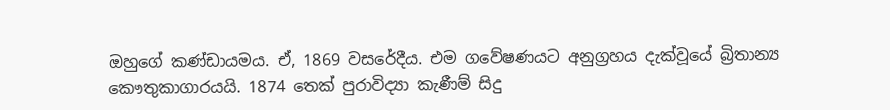ඔහුගේ කණ්ඩායමය. ඒ, 1869 වසරේදීය. එම ගවේෂණයට අනුග්‍රහය දැක්වූයේ බ්‍රිතාන්‍ය කෞතුකාගාරයයි. 1874 තෙක් පුරාවිද්‍යා කැණීම් සිදු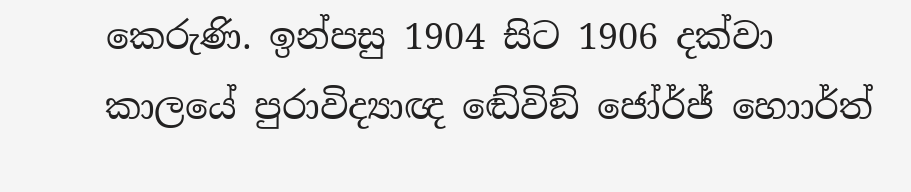කෙරුණි. ඉන්පසු 1904 සිට 1906 දක්වා කාලයේ පුරාවිද්‍යාඥ ඬේවිඞ් ජෝර්ජ් හොාර්ත්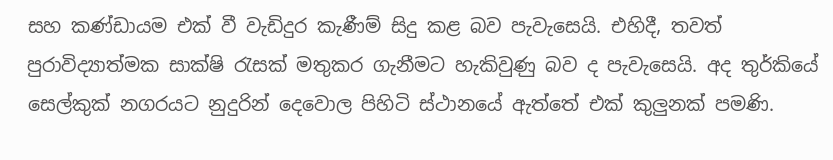සහ කණ්ඩායම එක් වී වැඩිදුර කැණීම් සිදු කළ බව පැවැසෙයි. එහිදී, තවත් පුරාවිද්‍යාත්මක සාක්ෂි රැසක් මතුකර ගැනීමට හැකිවුණු බව ද පැවැසෙයි. අද තුර්කියේ සෙල්කුක් නගරයට නුදුරින් දෙවොල පිහිටි ස්ථානයේ ඇත්තේ එක් කුලුනක් පමණි.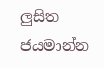ලුසිත ජයමාන්න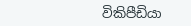විකිපීඩියා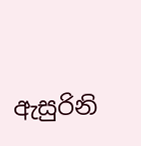ඇසුරිනි